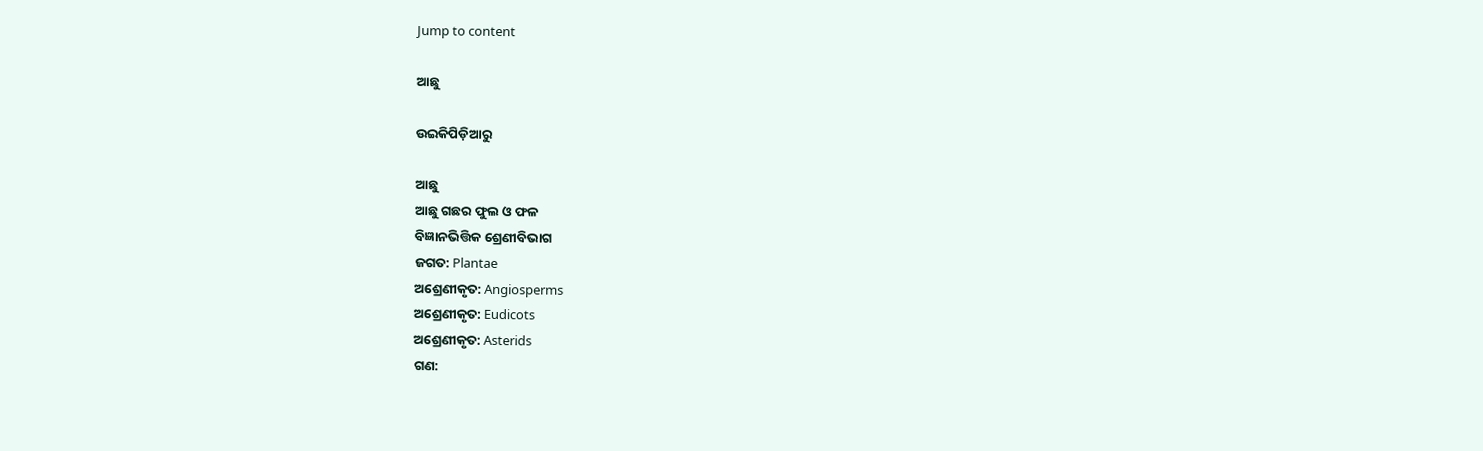Jump to content

ଆଛୁ

ଉଇକିପିଡ଼ିଆ‌ରୁ

ଆଛୁ
ଆଛୁ ଗଛର ଫୁଲ ଓ ଫଳ
ବିଜ୍ଞାନଭିତ୍ତିକ ଶ୍ରେଣୀବିଭାଗ
ଜଗତ: Plantae
ଅଶ୍ରେଣୀକୃତ: Angiosperms
ଅଶ୍ରେଣୀକୃତ: Eudicots
ଅଶ୍ରେଣୀକୃତ: Asterids
ଗଣ: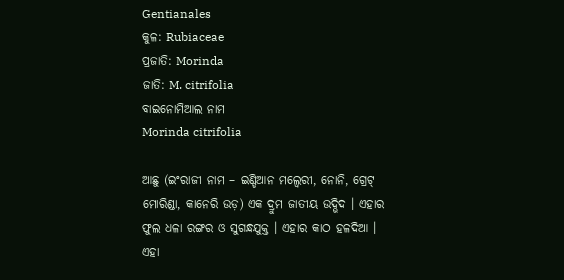Gentianales
କୁଳ: Rubiaceae
ପ୍ରଜାତି: Morinda
ଜାତି: M. citrifolia
ବାଇନୋମିଆଲ ନାମ
Morinda citrifolia

ଆଛୁ (ଇଂରାଜୀ ନାମ – ଇଣ୍ଡିଆନ ମଲ୍ବେରୀ, ନୋନି, ଗ୍ରେଟ୍ ମୋରିଣ୍ଡା, କାନେରି ଉଡ଼) ଏକ ଦ୍ରୁମ ଜାତୀୟ ଉଦ୍ଭିଦ । ଏହାର ଫୁଲ ଧଳା ରଙ୍ଗର ଓ ସୁଗନ୍ଧଯୁକ୍ତ । ଏହାର କାଠ ହଳଦିଆ । ଏହା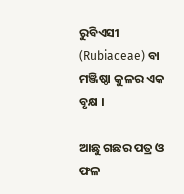ରୁବିଏସୀ (Rubiaceae) ବା ମଞ୍ଜିଷ୍ଠା କୁଳର ଏକ ବୃକ୍ଷ ।

ଆଛୁ ଗଛର ପତ୍ର ଓ ଫଳ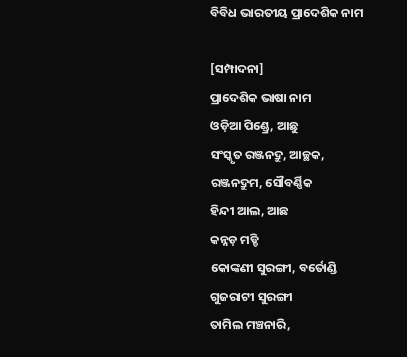ବିବିଧ ଭାରତୀୟ ପ୍ରାଦେଶିକ ନାମ

[ସମ୍ପାଦନା]
ପ୍ରାଦେଶିକ ଭାଷା ନାମ
ଓଡ଼ିଆ ପିଣ୍ଡ୍ରେ, ଆଛୁ
ସଂସ୍କୃତ ରଞ୍ଜନଦ୍ରୁ, ଆଚ୍ଛକ, ରଞ୍ଜନଦ୍ରୁମ, ସୌବର୍ଣ୍ଣିକ
ହିନ୍ଦୀ ଆଲ, ଆଛ
କନ୍ନଡ଼ ମଡ୍ଡି
କୋଙ୍କଣୀ ସୁରଙ୍ଗୀ, ବର୍ତୋଣ୍ଡି
ଗୁଜରାଟୀ ସୁରଙ୍ଗୀ
ତାମିଲ ମଞ୍ଚନାରି,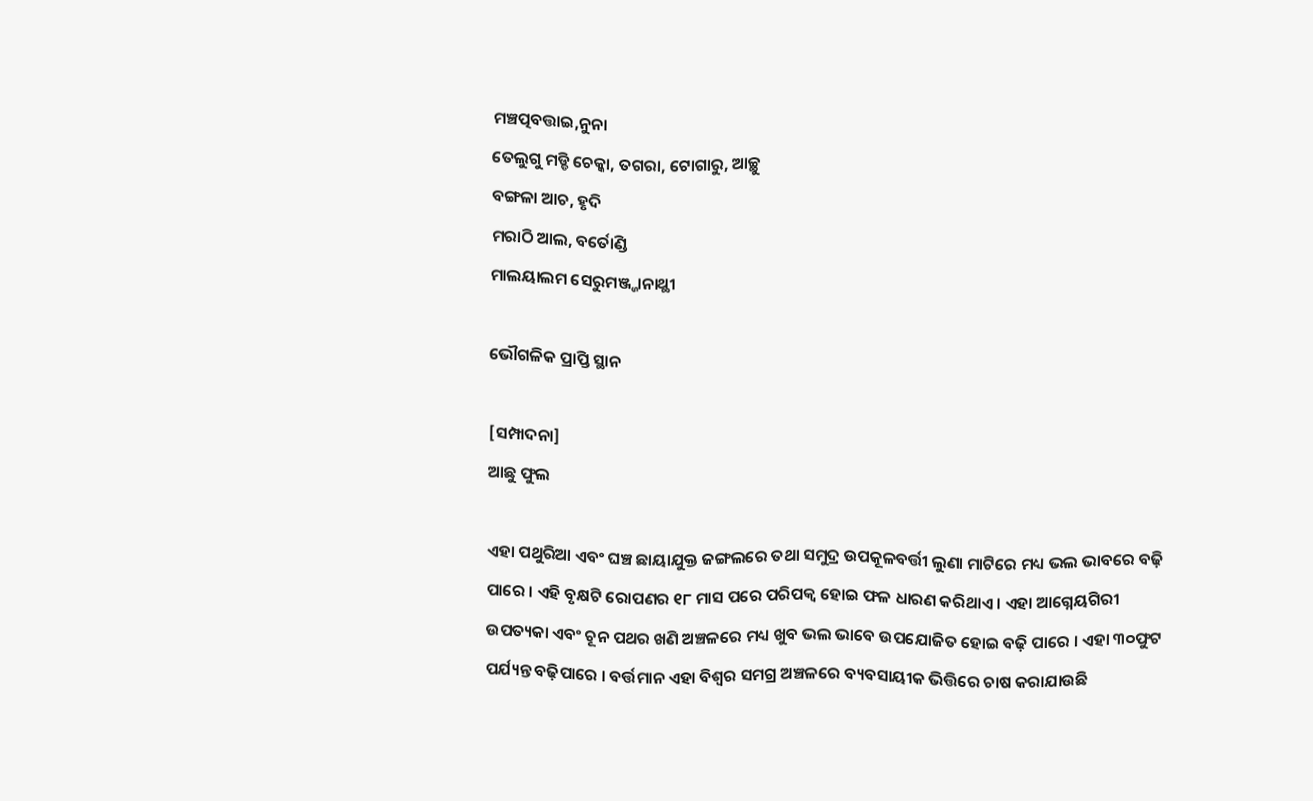ମଞ୍ଚତ୍ପବତ୍ତାଇ,ନୁନା
ତେଲୁଗୁ ମଡ୍ଡି ଚେକ୍କା, ତଗରା, ଟୋଗାରୁ, ଆଚ୍ଛୁ
ବଙ୍ଗଳା ଆଚ, ହୃଦି
ମରାଠି ଆଲ, ବର୍ତୋଣ୍ଡି
ମାଲୟାଲମ ସେରୁମଞ୍ଜ୍ଜାନାଥ୍ଥୀ

ଭୌଗଳିକ ପ୍ରାପ୍ତି ସ୍ଥାନ

[ସମ୍ପାଦନା]
ଆଛୁ ଫୁଲ

ଏହା ପଥୁରିଆ ଏବଂ ଘଞ୍ଚ ଛାୟାଯୁକ୍ତ ଜଙ୍ଗଲରେ ତଥା ସମୁଦ୍ର ଉପକୂଳବର୍ତ୍ତୀ ଲୁଣା ମାଟିରେ ମଧ୍ୟ ଭଲ ଭାବରେ ବଢ଼ି ପାରେ । ଏହି ବୃକ୍ଷଟି ରୋପଣର ୧୮ ମାସ ପରେ ପରିପକ୍ୱ ହୋଇ ଫଳ ଧାରଣ କରିଥାଏ । ଏହା ଆଗ୍ନେୟଗିରୀ ଉପତ୍ୟକା ଏବଂ ଚୂନ ପଥର ଖଣି ଅଞ୍ଚଳରେ ମଧ୍ୟ ଖୁବ ଭଲ ଭାବେ ଉପଯୋଜିତ ହୋଇ ବଢ଼ି ପାରେ । ଏହା ୩୦ଫୁଟ ପର୍ଯ୍ୟନ୍ତ ବଢ଼ିପାରେ । ବର୍ତ୍ତମାନ ଏହା ବିଶ୍ୱର ସମଗ୍ର ଅଞ୍ଚଳରେ ବ୍ୟବସାୟୀକ ଭିତ୍ତିରେ ଚାଷ କରାଯାଉଛି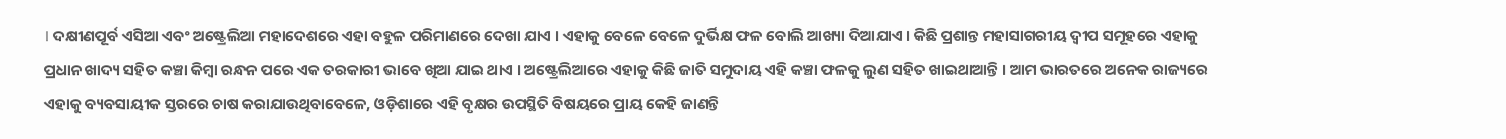। ଦକ୍ଷୀଣପୂର୍ବ ଏସିଆ ଏବଂ ଅଷ୍ଟ୍ରେଲିଆ ମହାଦେଶରେ ଏହା ବହୁଳ ପରିମାଣରେ ଦେଖା ଯାଏ । ଏହାକୁ ବେଳେ ବେଳେ ଦୁର୍ଭିକ୍ଷ ଫଳ ବୋଲି ଆଖ୍ୟା ଦିଆଯାଏ । କିଛି ପ୍ରଶାନ୍ତ ମହାସାଗରୀୟ ଦ୍ୱୀପ ସମୂହରେ ଏହାକୁ ପ୍ରଧାନ ଖାଦ୍ୟ ସହିତ କଞ୍ଚା କିମ୍ବା ରନ୍ଧନ ପରେ ଏକ ତରକାରୀ ଭାବେ ଖିଆ ଯାଇ ଥାଏ । ଅଷ୍ଟ୍ରେଲିଆରେ ଏହାକୁ କିଛି ଜାତି ସମୁଦାୟ ଏହି କଞ୍ଚା ଫଳକୁ ଲୁଣ ସହିତ ଖାଇଥାଆନ୍ତି । ଆମ ଭାରତରେ ଅନେକ ରାଜ୍ୟରେ ଏହାକୁ ବ୍ୟବସାୟୀକ ସ୍ତରରେ ଚାଷ କରାଯାଉଥିବାବେଳେ, ଓଡ଼ିଶାରେ ଏହି ବୃକ୍ଷର ଉପସ୍ଥିତି ବିଷୟରେ ପ୍ରାୟ କେହି ଜାଣନ୍ତି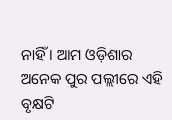ନାହିଁ । ଆମ ଓଡ଼ିଶାର ଅନେକ ପୁର ପଲ୍ଲୀରେ ଏହି ବୃକ୍ଷଟି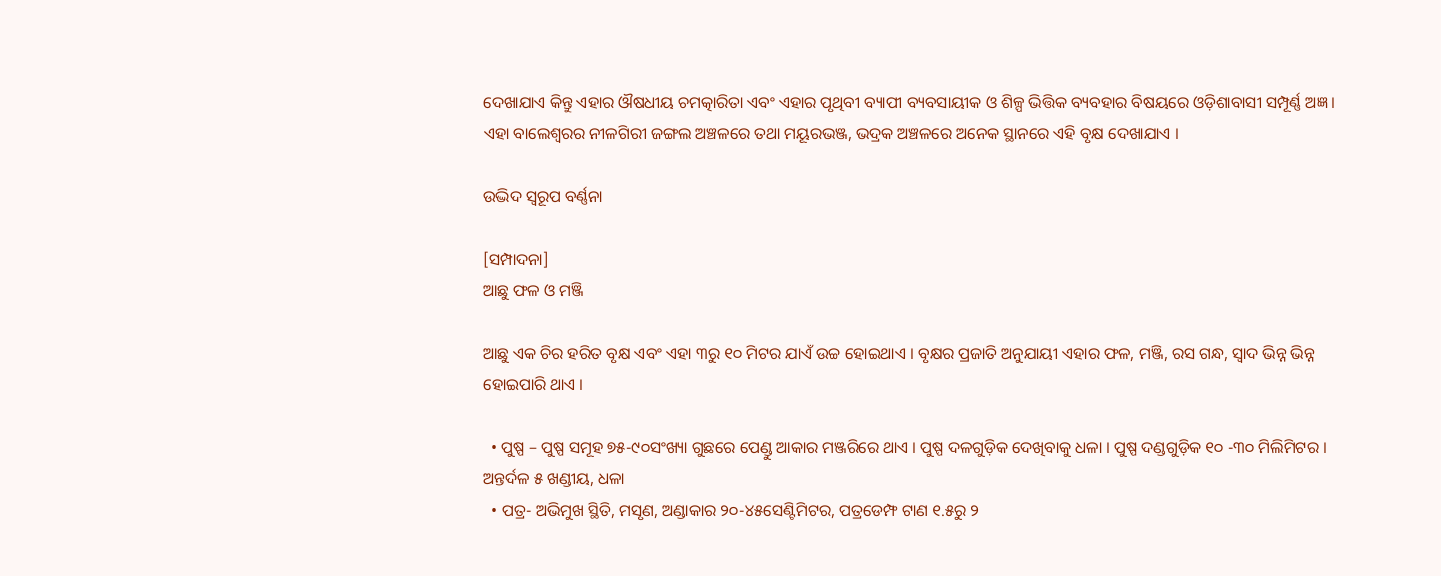ଦେଖାଯାଏ କିନ୍ତୁ ଏହାର ଔଷଧୀୟ ଚମତ୍କାରିତା ଏବଂ ଏହାର ପୃଥିବୀ ବ୍ୟାପୀ ବ୍ୟବସାୟୀକ ଓ ଶିଳ୍ପ ଭିତ୍ତିକ ବ୍ୟବହାର ବିଷୟରେ ଓଡ଼ିଶାବାସୀ ସମ୍ପୂର୍ଣ୍ଣ ଅଜ୍ଞ । ଏହା ବାଲେଶ୍ୱରର ନୀଳଗିରୀ ଜଙ୍ଗଲ ଅଞ୍ଚଳରେ ତଥା ମୟୂରଭଞ୍ଜ, ଭଦ୍ରକ ଅଞ୍ଚଳରେ ଅନେକ ସ୍ଥାନରେ ଏହି ବୃକ୍ଷ ଦେଖାଯାଏ ।

ଉଦ୍ଭିଦ ସ୍ୱରୂପ ବର୍ଣ୍ଣନା

[ସମ୍ପାଦନା]
ଆଛୁ ଫଳ ଓ ମଞ୍ଜି

ଆଛୁ ଏକ ଚିର ହରିତ ବୃକ୍ଷ ଏବଂ ଏହା ୩ରୁ ୧୦ ମିଟର ଯାଏଁ ଉଚ୍ଚ ହୋଇଥାଏ । ବୃକ୍ଷର ପ୍ରଜାତି ଅନୁଯାୟୀ ଏହାର ଫଳ, ମଞ୍ଜି, ରସ ଗନ୍ଧ, ସ୍ୱାଦ ଭିନ୍ନ ଭିନ୍ନ ହୋଇପାରି ଥାଏ ।

  • ପୁଷ୍ପ – ପୁଷ୍ପ ସମୂହ ୭୫-୯୦ସଂଖ୍ୟା ଗୁଛରେ ପେଣ୍ଡୁ ଆକାର ମଞ୍ଜରିରେ ଥାଏ । ପୁଷ୍ପ ଦଳଗୁଡ଼ିକ ଦେଖିବାକୁ ଧଳା । ପୁଷ୍ପ ଦଣ୍ଡଗୁଡ଼ିକ ୧୦ -୩୦ ମିଲିମିଟର । ଅନ୍ତର୍ଦଳ ୫ ଖଣ୍ଡୀୟ, ଧଳା
  • ପତ୍ର- ଅଭିମୁଖ ସ୍ଥିତି, ମସୃଣ, ଅଣ୍ଡାକାର ୨୦-୪୫ସେଣ୍ଟିମିଟର, ପତ୍ରଡେମ୍ଫ ଟାଣ ୧.୫ରୁ ୨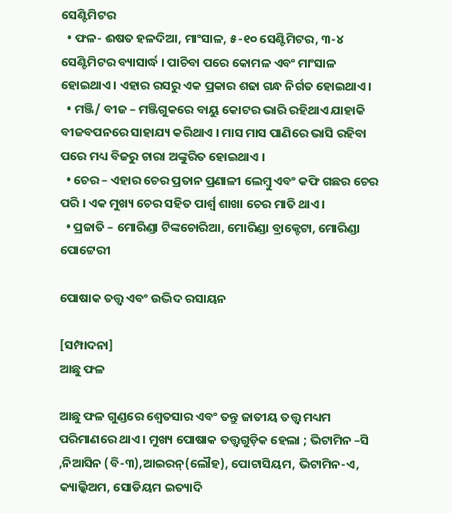ସେଣ୍ଟିମିଟର
  • ଫଳ- ଈଷତ ହଳଦିଆ, ମାଂସାଳ, ୫-୧୦ ସେଣ୍ଟିମିଟର, ୩-୪ ସେଣ୍ଟିମିଟର ବ୍ୟାସାର୍ଦ୍ଧ । ପାଚିବା ପରେ କୋମଳ ଏବଂ ମାଂସାଳ ହୋଇଥାଏ । ଏହାର ରସରୁ ଏକ ପ୍ରକାର ଶଢା ଗନ୍ଧ ନିର୍ଗତ ହୋଇଥାଏ ।
  • ମଞ୍ଜି/ ବୀଜ – ମଞ୍ଜିଗୁକରେ ବାୟୁ କୋଟର ଭାରି ରହିଥାଏ ଯାହାକି ବୀଜବପନରେ ସାହାଯ୍ୟ କରିଥାଏ । ମାସ ମାସ ପାଣିରେ ଭାସି ରହିବା ପରେ ମଧ୍ୟ ବିଜରୁ ଚାରା ଅଙ୍କୁରିତ ହୋଇଥାଏ ।
  • ଚେର – ଏହାର ଚେର ପ୍ରତାନ ପ୍ରଣାଳୀ ଲେମ୍ବୁ ଏବଂ କଫି ଗଛର ଚେର ପରି । ଏକ ମୁଖ୍ୟ ଚେର ସହିତ ପାର୍ଶ୍ୱ ଶାଖା ଚେର ମାତି ଥାଏ ।
  • ପ୍ରଜାତି – ମୋରିଣ୍ଡା ଟିଙ୍କଚୋରିଆ, ମୋରିଣ୍ଡା ବ୍ରାକ୍ଟେଟା, ମୋରିଣ୍ଡା ପୋଟ୍ଟେରୀ

ପୋଷାକ ତତ୍ତ୍ୱ ଏବଂ ଉଦ୍ଭିଦ ରସାୟନ

[ସମ୍ପାଦନା]
ଆଛୁ ଫଳ

ଆଛୁ ଫଳ ଗୁଣ୍ଡରେ ଶ୍ୱେତସାର ଏବଂ ତନ୍ତୁ ଜାତୀୟ ତତ୍ତ୍ୱ ମଧ୍ୟମ ପରିମାଣରେ ଥାଏ । ମୁଖ୍ୟ ପୋଷାକ ତତ୍ତ୍ୱଗୁଡ଼ିକ ହେଲା ; ଭିଟାମିନ –ସି ,ନିଆସିନ (ବି-୩),ଆଇରନ୍(ଲୌହ), ପୋଟାସିୟମ, ଭିଟାମିନ-ଏ, କ୍ୟାଲ୍କିଅମ, ସୋଡିୟମ ଇତ୍ୟାଦି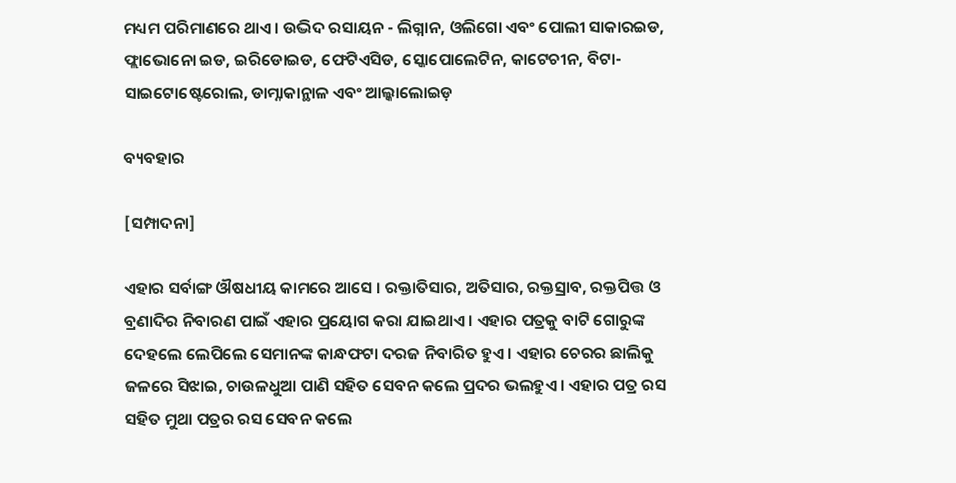ମଧ୍ୟମ ପରିମାଣରେ ଥାଏ । ଉଦ୍ଭିଦ ରସାୟନ - ଲିଗ୍ନାନ, ଓଲିଗୋ ଏବଂ ପୋଲୀ ସାକାରଇଡ, ଫ୍ଲାଭୋନୋ ଇଡ, ଇରିଡୋଇଡ, ଫେଟିଏସିଡ, ସ୍କୋପୋଲେଟିନ, କାଟେଚୀନ, ବିଟା-ସାଇଟୋଷ୍ଟେରୋଲ, ଡାମ୍ନାକାନ୍ଥାଳ ଏବଂ ଆଲ୍କାଲୋଇଡ଼

ବ୍ୟବହାର

[ସମ୍ପାଦନା]

ଏହାର ସର୍ବାଙ୍ଗ ଔଷଧୀୟ କାମରେ ଆସେ । ରକ୍ତାତିସାର, ଅତିସାର, ରକ୍ତସ୍ରାବ, ରକ୍ତପିତ୍ତ ଓ ବ୍ରଣାଦିର ନିବାରଣ ପାଇଁ ଏହାର ପ୍ରୟୋଗ କରା ଯାଇଥାଏ । ଏହାର ପତ୍ରକୁ ବାଟି ଗୋରୁଙ୍କ ଦେହଲେ ଲେପିଲେ ସେମାନଙ୍କ କାନ୍ଧଫଟା ଦରଜ ନିବାରିତ ହୁଏ । ଏହାର ଚେରର ଛାଲିକୁ ଜଳରେ ସିଝାଇ, ଚାଉଳଧୁଆ ପାଣି ସହିତ ସେବନ କଲେ ପ୍ରଦର ଭଲହୁଏ । ଏହାର ପତ୍ର ରସ ସହିତ ମୁଥା ପତ୍ରର ରସ ସେବନ କଲେ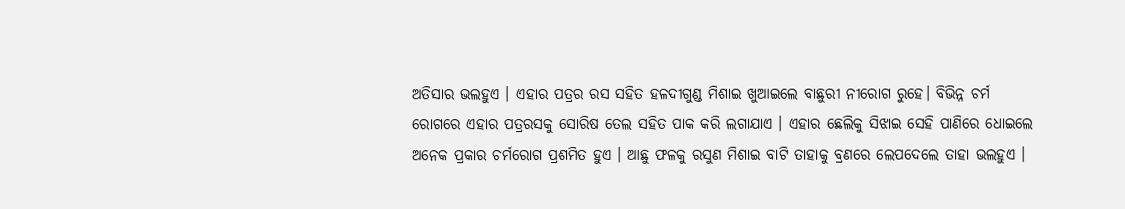ଅତିସାର ଭଲହୁଏ । ଏହାର ପତ୍ରର ରସ ସହିତ ହଳଦୀଗୁଣ୍ଡ ମିଶାଇ ଖୁଆଇଲେ ବାଛୁରୀ ନୀରୋଗ ରୁହେ। ବିଭିନ୍ନ ଚର୍ମ ରୋଗରେ ଏହାର ପତ୍ରରସକୁ ସୋରିଷ ତେଲ ସହିତ ପାକ କରି ଲଗାଯାଏ । ଏହାର ଛେଲିକୁ ସିଝାଇ ସେହି ପାଣିରେ ଧୋଇଲେ ଅନେକ ପ୍ରକାର ଚର୍ମରୋଗ ପ୍ରଶମିତ ହୁଏ । ଆଛୁ ଫଳକୁ ରସୁଣ ମିଶାଇ ବାଟି ତାହାକୁ ବ୍ରଣରେ ଲେପଦେଲେ ତାହା ଭଲହୁଏ ।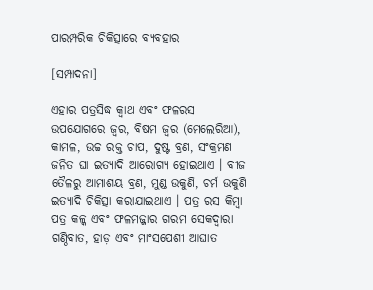ପାରମ୍ପରିକ ଚିକିତ୍ସାରେ ବ୍ୟବହାର

[ସମ୍ପାଦନା]

ଏହାର ପତ୍ରସିଦ୍ଧ କ୍ୱାଥ ଏବଂ ଫଳରସ ଉପଯୋଗରେ ଜ୍ୱର, ବିଷମ ଜ୍ୱର (ମେଲେରିଆ), କାମଳ, ଉଚ୍ଚ ରକ୍ତ ଚାପ, ଦୁଷ୍ଟ ବ୍ରଣ, ସଂକ୍ରମଣ ଜନିତ ଘା ଇତ୍ୟାଦି ଆରୋଗ୍ୟ ହୋଇଥାଏ । ବୀଜ ତୈଳରୁ ଆମାଶୟ ବ୍ରଣ, ମୁଣ୍ଡ ଉକୁଣି, ଚର୍ମ ଉକୁଣି ଇତ୍ୟାଦି ଚିକିତ୍ସା କରାଯାଇଥାଏ । ପତ୍ର ରସ କିମ୍ବା ପତ୍ର କଳ୍କ ଏବଂ ଫଳମଜ୍ଜାର ଗରମ ସେକଦ୍ୱାରା ଗଣ୍ଠିବାତ, ହାଡ଼ ଏବଂ ମାଂସପେଶୀ ଆଘାତ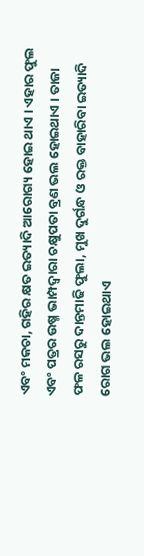ଏବଂ ମକଚା, ଗହିର କ୍ଷତ ଇତ୍ୟାଦି ଆରୋଗ୍ୟ ହୋଇ ଥାଏ । ଏହାର ଫୁଲ ଏବଂ ପତ୍ରର ଉଷ୍ମ ଭାମ୍ପଦ୍ୱାରା ଚକ୍ଷୁପତା ବ୍ରଣ ଭଲ ହୋଇଥାଏ । ତାଜା ଫଳ ରସରୁ ଦାନ୍ତମାଢି ଫୁଲା, ମୁଖ ଦୁର୍ଗନ୍ଧ ଓ ରକ୍ତ ବାହାରିବା ଇତ୍ୟାଦି ରୋଗ ଭଲ ହୋଇଥାଏ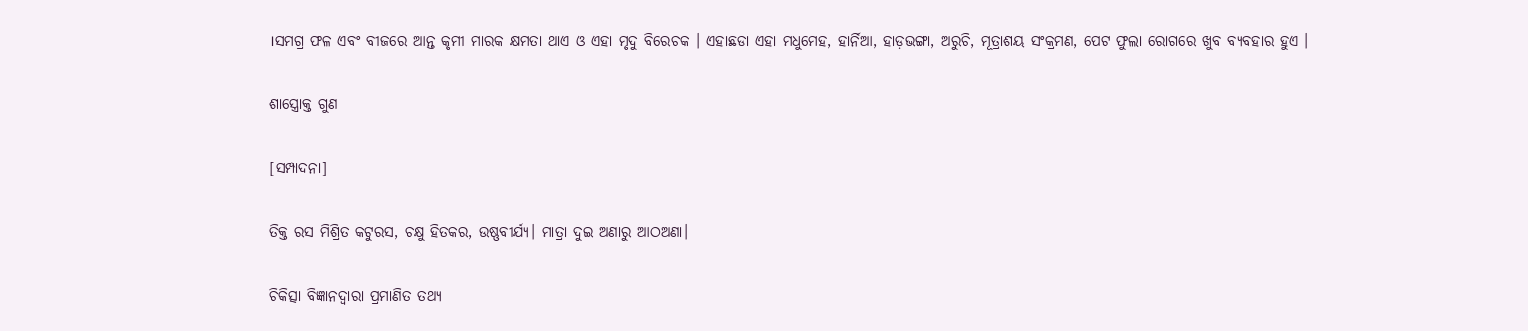।ସମଗ୍ର ଫଳ ଏବଂ ବୀଜରେ ଆନ୍ତ କୃମୀ ମାରକ କ୍ଷମତା ଥାଏ ଓ ଏହା ମୃଦୁ ବିରେଚକ । ଏହାଛଡା ଏହା ମଧୁମେହ, ହାର୍ନିଆ, ହାଡ଼ଭଙ୍ଗା, ଅରୁଚି, ମୂତ୍ରାଶୟ ସଂକ୍ରମଣ, ପେଟ ଫୁଲା ରୋଗରେ ଖୁବ ବ୍ୟବହାର ହୁଏ ।

ଶାସ୍ତ୍ରୋକ୍ତ ଗୁଣ

[ସମ୍ପାଦନା]

ତିକ୍ତ ରସ ମିଶ୍ରିତ କଟୁରସ, ଚକ୍ଷୁ ହିତକର, ଉଷ୍ଣବୀର୍ଯ୍ୟ। ମାତ୍ରା ଦୁଇ ଅଣାରୁ ଆଠଅଣା।

ଚିକିତ୍ସା ବିଜ୍ଞାନଦ୍ୱାରା ପ୍ରମାଣିତ ତଥ୍ୟ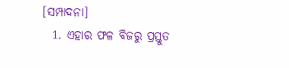[ସମ୍ପାଦନା]
  1. ଏହାର ଫଳ ବିଜରୁ ପ୍ରସ୍ତୁତ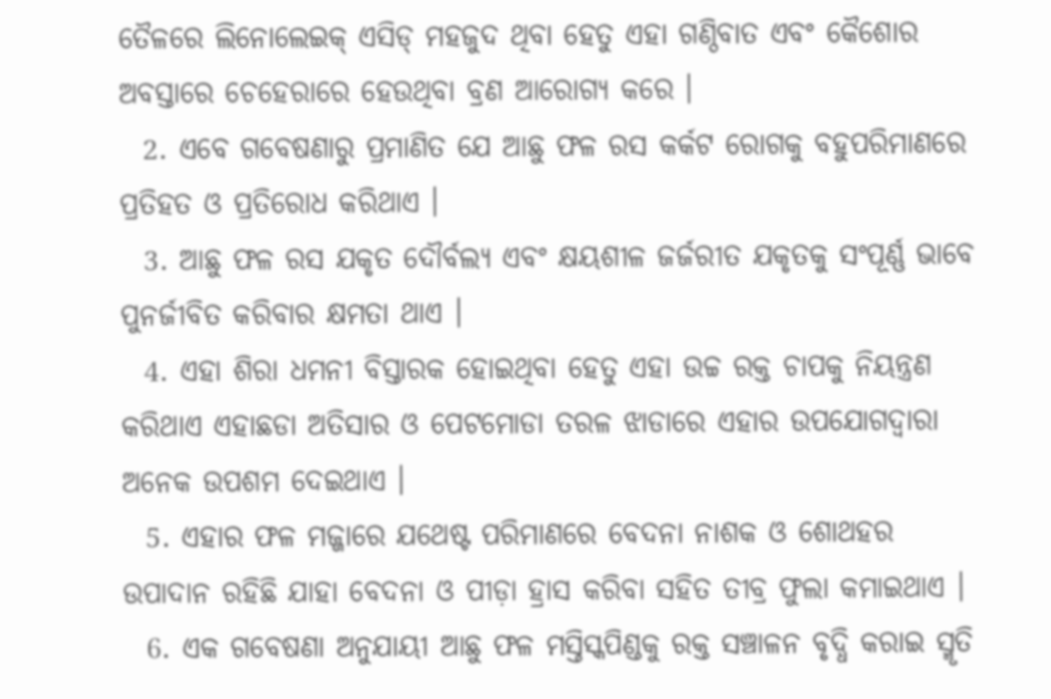ତୈଳରେ ଲିନୋଲେଇକ୍ ଏସିଡ୍ ମହଜୁଦ ଥିବା ହେତୁ ଏହା ଗଣ୍ଠିବାତ ଏବଂ କୈଶୋର ଅବସ୍ତାରେ ଚେହେରାରେ ହେଉଥିବା ବ୍ରଣ ଆରୋଗ୍ୟ କରେ ।
  2. ଏବେ ଗବେଷଣାରୁ ପ୍ରମାଣିତ ଯେ ଆଛୁ ଫଳ ରସ କର୍କଟ ରୋଗକୁ ବହୁପରିମାଣରେ ପ୍ରତିହତ ଓ ପ୍ରତିରୋଧ କରିଥାଏ ।
  3. ଆଛୁ ଫଳ ରସ ଯକୃତ ଦୌର୍ବଲ୍ୟ ଏବଂ କ୍ଷୟଶୀଳ ଜର୍ଜରୀତ ଯକୃତକୁ ସଂପୂର୍ଣ୍ଣ ଭାବେ ପୁନର୍ଜୀବିତ କରିବାର କ୍ଷମତା ଥାଏ ।
  4. ଏହା ଶିରା ଧମନୀ ବିସ୍ତାରକ ହୋଇଥିବା ହେତୁ ଏହା ଉଚ୍ଚ ରକ୍ତ ଚାପକୁ ନିୟନ୍ତ୍ରଣ କରିଥାଏ ଏହାଛଡା ଅତିସାର ଓ ପେଟମୋଡା ତରଳ ଝାଡାରେ ଏହାର ଉପଯୋଗଦ୍ୱାରା ଅନେକ ଉପଶମ ଦେଇଥାଏ ।
  5. ଏହାର ଫଳ ମଜ୍ଜାରେ ଯଥେଷ୍ଟ ପରିମାଣରେ ବେଦନା ନାଶକ ଓ ଶୋଥହର ଉପାଦାନ ରହିଛି ଯାହା ବେଦନା ଓ ପୀଡ଼ା ହ୍ରାସ କରିବା ସହିତ ତୀବ୍ର ଫୁଲା କମାଇଥାଏ ।
  6. ଏକ ଗବେଷଣା ଅନୁଯାୟୀ ଆଛୁ ଫଳ ମସ୍ତିସ୍କପିଣ୍ଡକୁ ରକ୍ତ ସଞ୍ଚାଳନ ବୃଦ୍ଧି କରାଇ ସ୍ମୃତି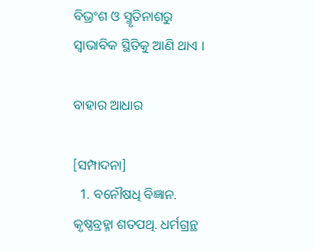ବିଭ୍ରଂଶ ଓ ସ୍ମୃତିନାଶରୁ ସ୍ୱାଭାବିକ ସ୍ଥିତିକୁ ଆଣି ଥାଏ ।

ବାହାର ଆଧାର

[ସମ୍ପାଦନା]
  1. ବନୌଷଧି ବିଜ୍ଞାନ. କୃଷ୍ଣବ୍ରହ୍ମା ଶତପଥି. ଧର୍ମଗ୍ରନ୍ଥ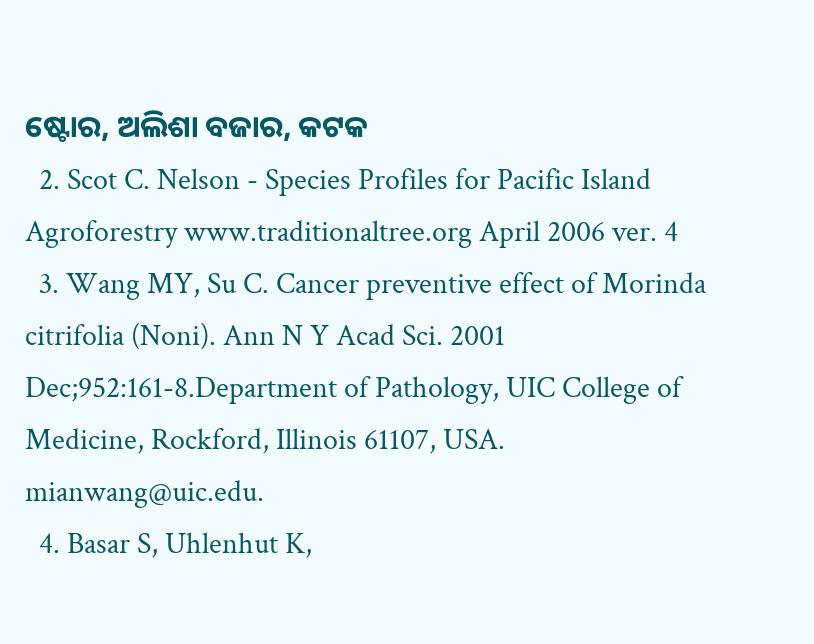ଷ୍ଟୋର, ଅଲିଶା ବଜାର, କଟକ
  2. Scot C. Nelson - Species Profiles for Pacific Island Agroforestry www.traditionaltree.org April 2006 ver. 4
  3. Wang MY, Su C. Cancer preventive effect of Morinda citrifolia (Noni). Ann N Y Acad Sci. 2001 Dec;952:161-8.Department of Pathology, UIC College of Medicine, Rockford, Illinois 61107, USA. mianwang@uic.edu.
  4. Basar S, Uhlenhut K,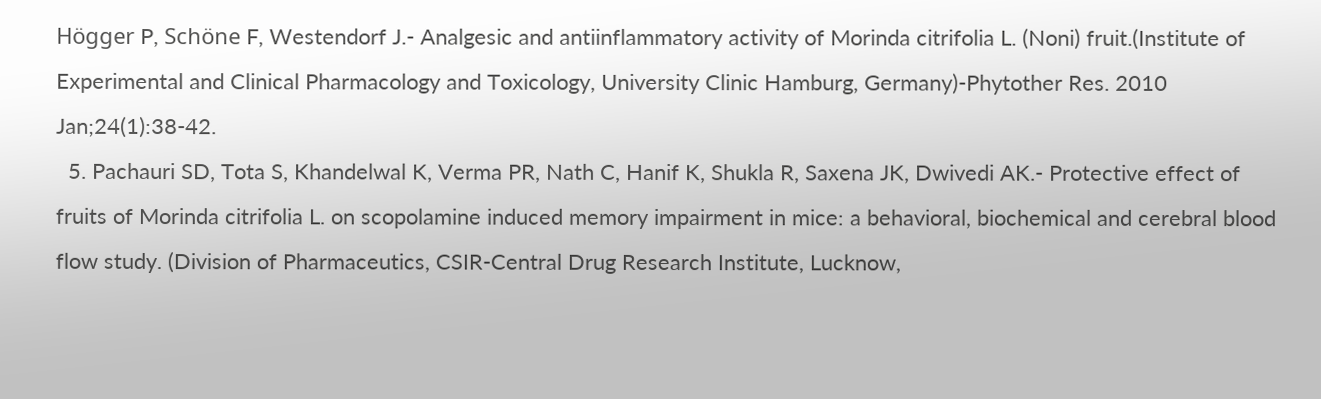Högger P, Schöne F, Westendorf J.- Analgesic and antiinflammatory activity of Morinda citrifolia L. (Noni) fruit.(Institute of Experimental and Clinical Pharmacology and Toxicology, University Clinic Hamburg, Germany)-Phytother Res. 2010 Jan;24(1):38-42.
  5. Pachauri SD, Tota S, Khandelwal K, Verma PR, Nath C, Hanif K, Shukla R, Saxena JK, Dwivedi AK.- Protective effect of fruits of Morinda citrifolia L. on scopolamine induced memory impairment in mice: a behavioral, biochemical and cerebral blood flow study. (Division of Pharmaceutics, CSIR-Central Drug Research Institute, Lucknow,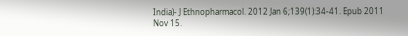India)- J Ethnopharmacol. 2012 Jan 6;139(1):34-41. Epub 2011 Nov 15.